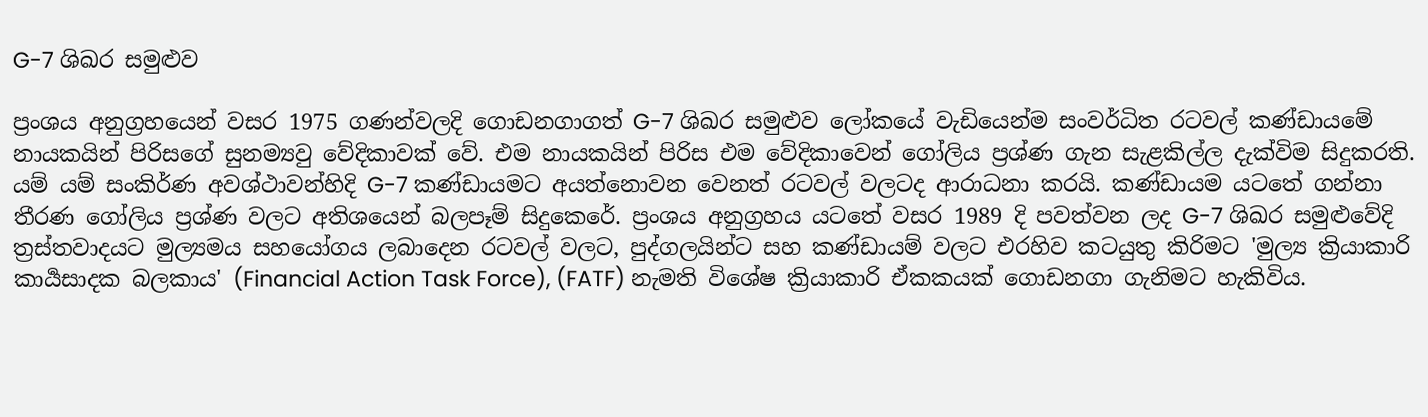G-7 ශිඛර සමුළුව

ප්‍රංශය අනුග්‍රහයෙන් වසර 1975 ගණන්වලදි ගොඩනගාගත් G-7 ශිඛර සමුළුව ලෝකයේ වැඩියෙන්ම සංවර්ධිත රටවල් කණ්ඩායමේ නායකයින් පිරිසගේ සුනම්‍යවු වේදිකාවක් වේ. එම නායකයින් පිරිස එම වේදිකාවෙන් ගෝලිය ප්‍රශ්ණ ගැන සැළකිල්ල දැක්විම සිදුකරති. යම් යම් සංකිර්ණ අවශ්ථාවන්හිදි G-7 කණ්ඩායමට අයත්නොවන වෙනත් රටවල් වලටද ආරාධනා කරයි. කණ්ඩායම යටතේ ගන්නා තීරණ ගෝලිය ප්‍රශ්ණ වලට අතිශයෙන් බලපෑම් සිදුකෙරේ. ප්‍රංශය අනුග්‍රහය යටතේ වසර 1989 දි පවත්වන ලද G-7 ශිඛර සමුළුවේදි ත්‍රස්තවාදයට මුල්‍යමය සහයෝගය ලබාදෙන රටවල් වලට, පුද්ගලයින්ට සහ කණ්ඩායම් වලට එරහිව කටයුතු කිරිමට 'මුල්‍ය ක්‍රියාකාරි කාර්‍යසාදක බලකාය' (Financial Action Task Force), (FATF) නැමති විශේෂ ක්‍රියාකාරි ඒකකයක් ගොඩනගා ගැනිමට හැකිවිය.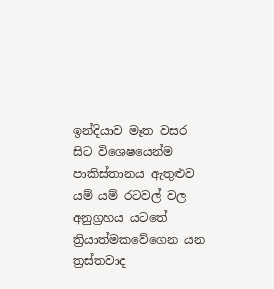ඉන්දියාව මෑත වසර සිට විශෙෂයෙන්ම පාකිස්තානය ඇතුළුව යම් යම් රටවල් වල අනුග්‍රහය යටතේ ත්‍රියාත්මකවේගෙන යන ත්‍රස්තවාද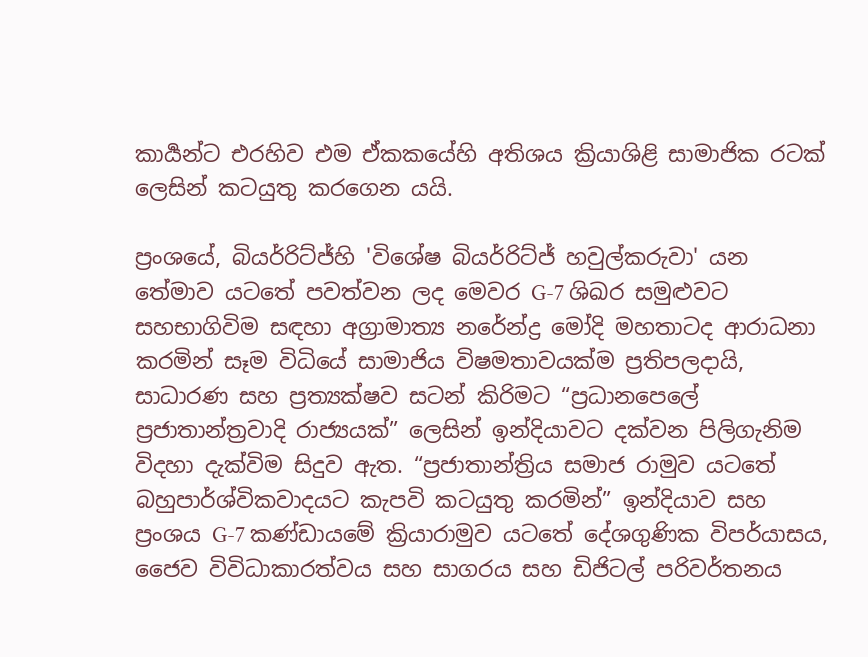කාර්‍යන්ට එරහිව එම ඒකකයේහි අතිශය ක්‍රියාශිළි සාමාජික රටක් ලෙසින් කටයුතු කරගෙන යයි.

ප්‍රංශයේ, බියර්රිට්ජ්හි 'විශේෂ බියර්රිට්ජ් හවුල්කරුවා' යන තේමාව යටතේ පවත්වන ලද මෙවර G-7 ශිඛර සමුළුවට සහභාගිවිම සඳහා අග්‍රාමාත්‍ය නරේන්ද්‍ර මෝදි මහතාටද ආරාධනා කරමින් සෑම විධියේ සාමාජිය විෂමතාවයක්ම ප්‍රතිපලදායි, සාධාරණ සහ ප්‍රත්‍යක්ෂව සටන් කිරිමට “ප්‍රධානපෙලේ ප්‍රජාතාන්ත්‍රවාදි රාජ්‍යයක්” ලෙසින් ඉන්දියාවට දක්වන පිලිගැනිම විදහා දැක්විම සිදුව ඇත. “ප්‍රජාතාන්ත්‍රිය සමාජ රාමුව යටතේ බහුපාර්ශ්විකවාදයට කැපවි කටයුතු කරමින්” ඉන්දියාව සහ ප්‍රංශය G-7 කණ්ඩායමේ ක්‍රියාරාමුව යටතේ දේශගුණික විපර්යාසය, ජෛව විවිධාකාරත්වය සහ සාගරය සහ ඩිජිටල් පරිවර්තනය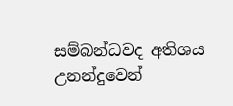සම්බන්ධවද අතිශය උනන්දුවෙන්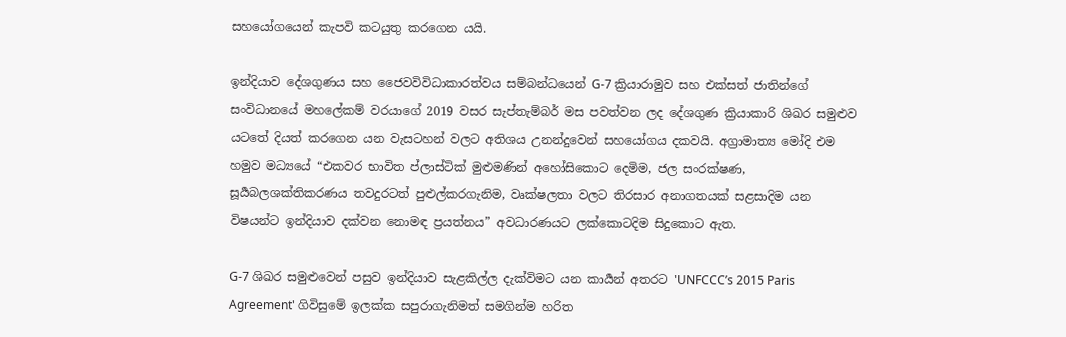සහයෝගයෙන් කැපවි කටයුතු කරගෙන යයි.

ඉන්දියාව දේශගුණය සහ ජෛවවිවිධාකාරත්වය සම්බන්ධයෙන් G-7 ක්‍රියාරාමුව සහ එක්සත් ජාතින්ගේ සංවිධානයේ මහලේකම් වරයාගේ 2019 වසර සැප්තැම්බර් මස පවත්වන ලද දේශගුණ ක්‍රියාකාරි ශිඛර සමුළුව යටතේ දියත් කරගෙන යන වැසටහන් වලට අතිශය උනන්දුවෙන් සහයෝගය දකවයි. අග්‍රාමාත්‍ය මෝදි එම හමුව මධ්‍යයේ “එකවර භාවිත ප්ලාස්ටික් මුළුමණින් අහෝසිකොට දෙමිම, ජල සංරක්ෂණ, සූර්‍යබලශක්තිකරණය තවදුරටත් පුළුල්කරගැනිම, වෘක්ෂලතා වලට තිරසාර අනාගතයක් සළසාදිම යන විෂයන්ට ඉන්දියාව දක්වන නොමඳ ප්‍රයත්නය” අවධාරණයට ලක්කොටදිම සිදුකොට ඇත.

G-7 ශිඛර සමුළුවෙන් පසුව ඉන්දියාව සැළකිල්ල දැක්විමට යන කාර්‍යන් අතරට 'UNFCCC’s 2015 Paris Agreement' ගිවිසුමේ ඉලක්ක සපුරාගැනිමත් සමගින්ම හරිත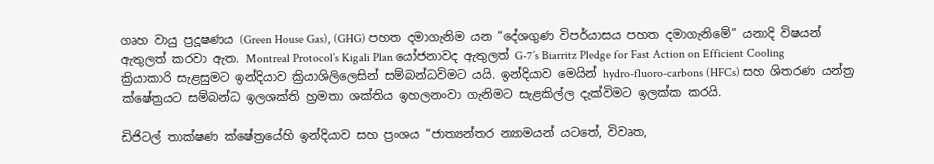ගෘහ වායු ප්‍රදූෂණය (Green House Gas), (GHG) පහත දමාගැනිම යන “දේශගුණ විපර්යාසය පහත දමාගැනිමේ” යනාදි විෂයන් ඇතුලත් කරවා ඇත. Montreal Protocol’s Kigali Plan යෝජනාවද ඇතුලත් G-7’s Biarritz Pledge for Fast Action on Efficient Cooling ක්‍රියාකාරි සැළසුමට ඉන්දියාව ක්‍රියාශිලිලෙසින් සම්බන්ධවිමට යයි. ඉන්දියාව මෙයින් hydro-fluoro-carbons (HFCs) සහ ශිතරණ යන්ත්‍ර ක්ෂේත්‍රයට සම්බන්ධ ඉලශක්ති හ්‍රමතා ශක්තිය ඉහලනංවා ගැනිමට සැළකිල්ල දැක්විමට ඉලක්ක කරයි.

ඩිජිටල් තාක්ෂණ ක්ෂේත්‍රයේහි ඉන්දියාව සහ ප්‍රංශය “ජාත්‍යන්තර න්‍යාමයන් යටතේ, විවෘත,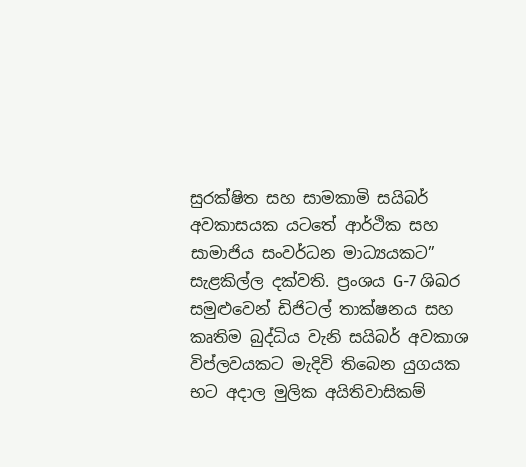සුරක්ෂිත සහ සාමකාමි සයිබර් අවකාසයක යටතේ ආර්ථික සහ සාමාජිය සංවර්ධන මාධ්‍යයකට” සැළකිල්ල දක්වති. ප්‍රංශය G-7 ශිඛර සමුළුවෙන් ඩිජිටල් තාක්ෂනය සහ කෘතිම බුද්ධිය වැනි සයිබර් අවකාශ විප්ලවයකට මැදිවි තිබෙන යුගයක භට අදාල මුලික අයිතිවාසිකම්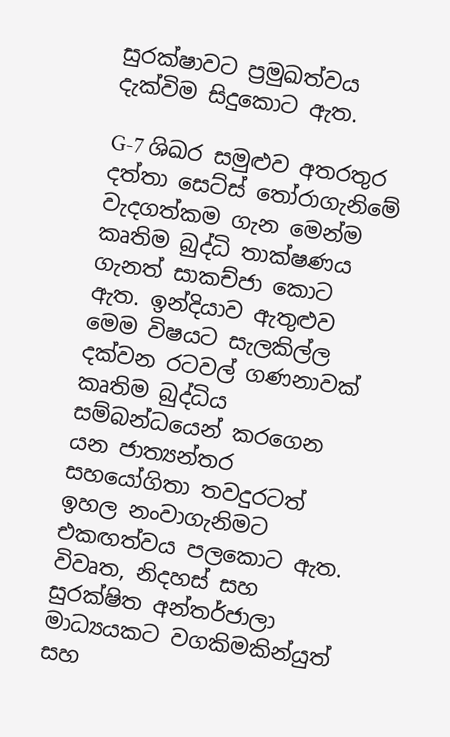සුරක්ෂාවට ප්‍රමුඛත්වය දැක්විම සිදුකොට ඇත.

G-7 ශිඛර සමුළුව අතරතුර දත්තා සෙට්ස් තෝරාගැනිමේ වැදගත්කම ගැන මෙන්ම කෘතිම බුද්ධි තාක්ෂණය ගැනත් සාකච්ජා කොට ඇත. ඉන්දියාව ඇතුළුව මෙම විෂයට සැලකිල්ල දක්වන රටවල් ගණනාවක් කෘතිම බුද්ධිය සම්බන්ධයෙන් කරගෙන යන ජාත්‍යන්තර සහයෝගිතා තවදුරටත් ඉහල නංවාගැනිමට එකඟත්වය පලකොට ඇත. විවෘත, නිදහස් සහ සුරක්ෂිත අන්තර්ජාලා මාධ්‍යයකට වගකිමකින්යුත් සහ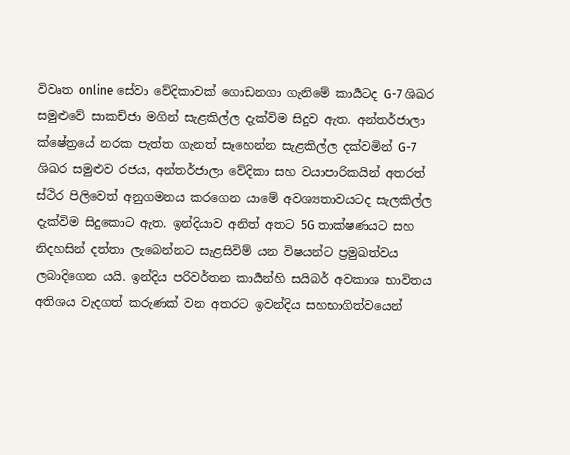විවෘත online සේවා වේදිකාවක් ගොඩනගා ගැනිමේ කාර්‍යටද G-7 ශිඛර සමුළුවේ සාකච්ජා මගින් සැළකිල්ල දැක්විම සිදුව ඇත. අන්තර්ජාලා ක්ෂේත්‍රයේ නරක පැත්ත ගැනත් සෑහෙන්න සැළකිල්ල දක්වමින් G-7 ශිඛර සමුළුව රජය, අන්තර්ජාලා වේදිකා සහ වයාපාරිකයින් අතරත් ස්ථිර පිලිවෙත් අනුගමනය කරගෙන යාමේ අවශ්‍යතාවයටද සැලකිල්ල දැක්විම සිදුකොට ඇත. ඉන්දියාව අනිත් අතට 5G තාක්ෂණයට සහ නිදහසින් දත්තා ලැබෙන්නට සැළසිවිම් යන විෂයන්ට ප්‍රමුඛත්වය ලබාදිගෙන යයි. ඉන්දිය පරිවර්තන කාර්‍යන්හි සයිබර් අවකාශ භාවිතය අතිශය වැදගත් කරුණක් වන අතරට ඉවන්දිය සහභාගිත්වයෙන්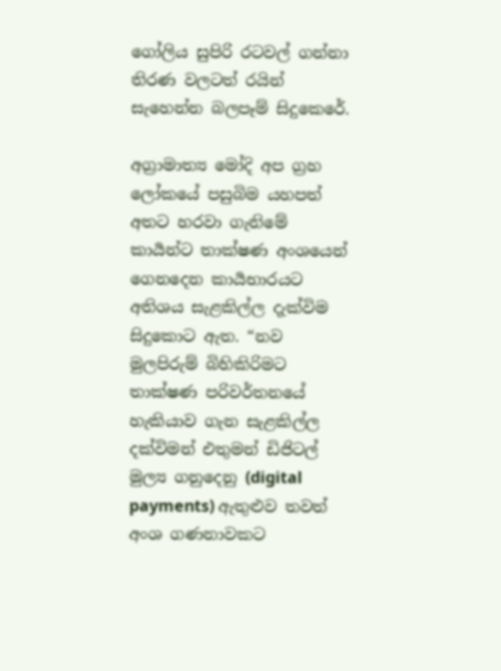ගෝලිය සුපිරි රටවල් ගන්නා තිරණ වලටත් රයින් සැහෙන්න බලපෑම් සිදුකෙරේ.

අග්‍රාමාත්‍ය මෝදි අප ග්‍රහ ලෝකයේ පසුබිම යහපත් අතට හරවා ගැනිමේ කාර්‍යන්ට තාක්ෂණ අංශයෙන් ගෙනදෙන කාර්‍යභාරයට අතිශය සැළකිල්ල දැක්විම සිදුකොට ඇත. “නව මුලපිරුම් බිහිකිරිමට තාක්ෂණ පරිවර්තනයේ හැකියාව ගැන සැළකිල්ල දක්විමන් එතුමන් ඩිජිටල් මුල්‍ය ගනුදෙනු (digital payments) ඇතුළුව තවත් අංශ ගණනාවකට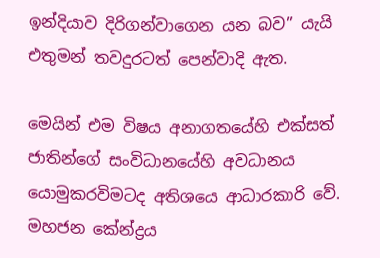ඉන්දියාව දිරිගන්වාගෙන යන බව” යැයි එතුමන් තවදුරටත් පෙන්වාදි ඇත.

මෙයින් එම විෂය අනාගතයේහි එක්සත් ජාතින්ගේ සංවිධානයේහි අවධානය යොමුකරවිමටද අතිශයෙ ආධාරකාරි වේ. මහජන කේන්ද්‍රය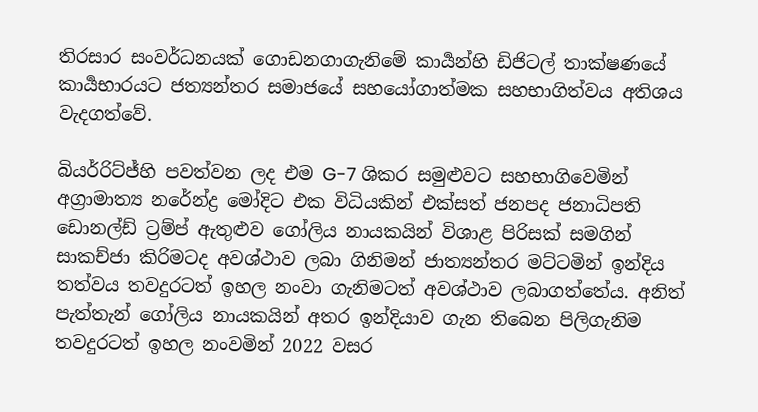තිරසාර සංවර්ධනයක් ගොඩනගාගැනිමේ කාර්‍යන්හි ඩිජිටල් තාක්ෂණයේ කාර්‍යභාරයට ජත්‍යන්තර සමාජයේ සහයෝගාත්මක සහභාගිත්වය අතිශය වැදගත්වේ.

බියර්රිට්ජ්හි පවත්වන ලද එම G-7 ශිකර සමුළුවට සහභාගිවෙමින් අග්‍රාමාත්‍ය නරේන්ද්‍ර මෝදිට එක විධියකින් එක්සත් ජනපද ජනාධිපති ඩොනල්ඩ් ට්‍රම්ප් ඇතුළුව ගෝලිය නායකයින් විශාළ පිරිසක් සමගින් සාකච්ජා කිරිමටද අවශ්ථාව ලබා ගිනිමන් ජාත්‍යන්තර මට්ටමින් ඉන්දිය තත්වය තවදුරටත් ඉහල නංවා ගැනිමටත් අවශ්ථාව ලබාගත්තේය. අනිත් පැත්තැන් ගෝලිය නායකයින් අතර ඉන්දියාව ගැන තිබෙන පිලිගැනිම තවදුරටත් ඉහල නංවමින් 2022 වසර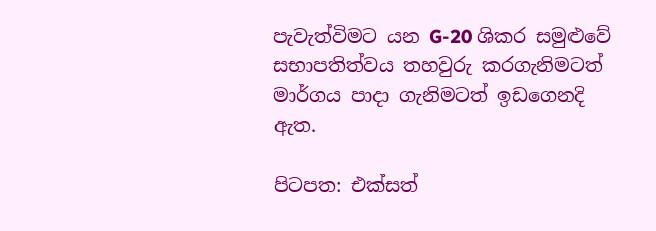පැවැත්විමට යන G-20 ශිකර සමුළුවේ සභාපතිත්වය තහවුරු කරගැනිමටත් මාර්ගය පාදා ගැනිමටත් ඉඩගෙනදි ඇත.

පිටපත: එක්සත්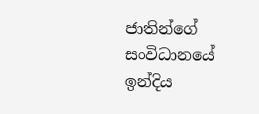ජාතින්ගේ සංවිධානයේ ඉන්දිය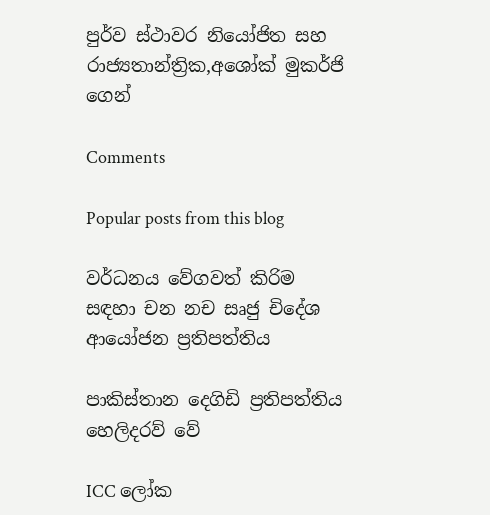පුර්ව ස්ථාවර නියෝජිත සහ රාජ්‍යතාන්ත්‍රික,අශෝක් මුකර්ජි ගෙන්

Comments

Popular posts from this blog

වර්ධනය වේගවත් කිරිම සඳහා චන නච සෘජු චිදේශ ආයෝජන ප්‍රතිපත්තිය

පාකිස්තාන දෙගිඩි ප්‍රතිපත්තිය හෙලිදරව් වේ

ICC ලෝක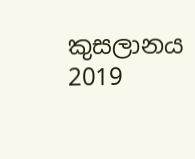කුසලානය 2019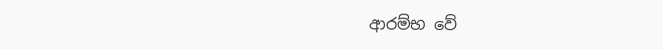ආරම්භ වේ